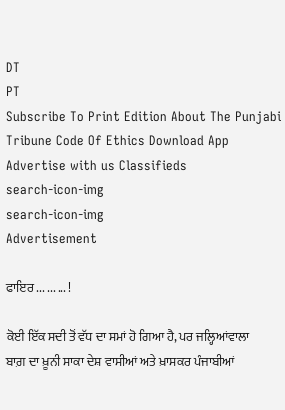DT
PT
Subscribe To Print Edition About The Punjabi Tribune Code Of Ethics Download App Advertise with us Classifieds
search-icon-img
search-icon-img
Advertisement

ਫਾਇਰ ... ... ... !

ਕੋਈ ਇੱਕ ਸਦੀ ਤੋਂ ਵੱਧ ਦਾ ਸਮਾਂ ਹੋ ਗਿਆ ਹੈ, ਪਰ ਜਲ੍ਹਿਆਂਵਾਲਾ ਬਾਗ਼ ਦਾ ਖ਼ੂਨੀ ਸਾਕਾ ਦੇਸ਼ ਵਾਸੀਆਂ ਅਤੇ ਖ਼ਾਸਕਰ ਪੰਜਾਬੀਆਂ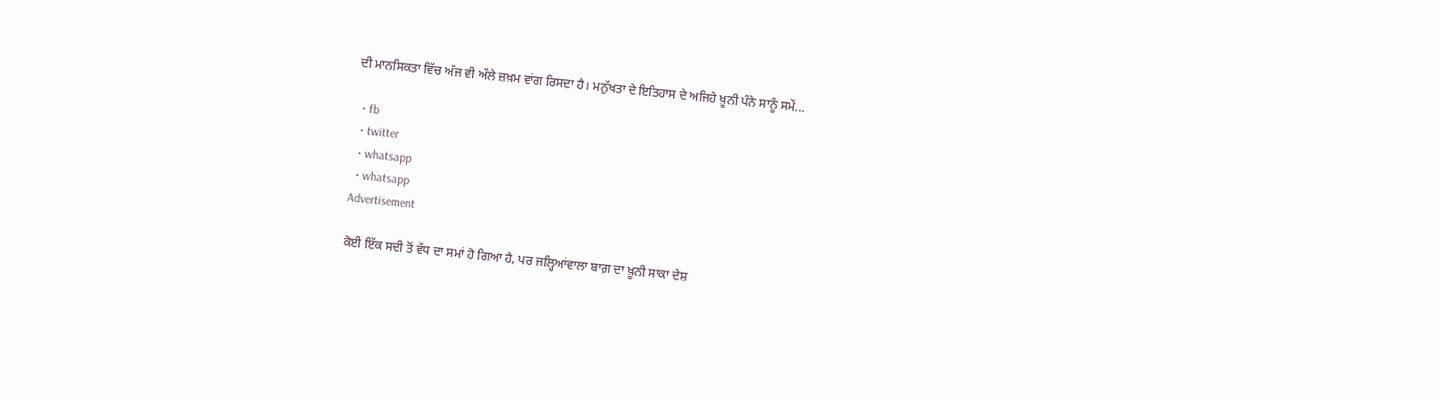ਦੀ ਮਾਨਸਿਕਤਾ ਵਿੱਚ ਅੱਜ ਵੀ ਅੱਲੇ ਜ਼ਖ਼ਮ ਵਾਂਗ ਰਿਸਦਾ ਹੈ। ਮਨੁੱਖਤਾ ਦੇ ਇਤਿਹਾਸ ਦੇ ਅਜਿਹੇ ਖ਼ੂਨੀ ਪੰਨੇ ਸਾਨੂੰ ਸਮੇਂ...

  • fb
  • twitter
  • whatsapp
  • whatsapp
Advertisement

ਕੋਈ ਇੱਕ ਸਦੀ ਤੋਂ ਵੱਧ ਦਾ ਸਮਾਂ ਹੋ ਗਿਆ ਹੈ, ਪਰ ਜਲ੍ਹਿਆਂਵਾਲਾ ਬਾਗ਼ ਦਾ ਖ਼ੂਨੀ ਸਾਕਾ ਦੇਸ਼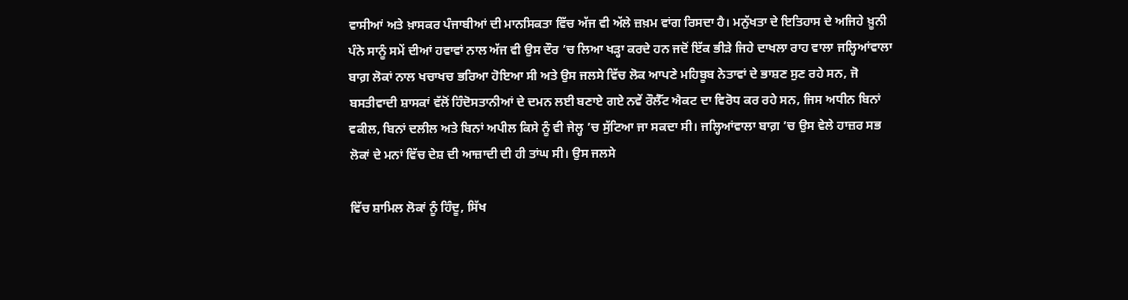ਵਾਸੀਆਂ ਅਤੇ ਖ਼ਾਸਕਰ ਪੰਜਾਬੀਆਂ ਦੀ ਮਾਨਸਿਕਤਾ ਵਿੱਚ ਅੱਜ ਵੀ ਅੱਲੇ ਜ਼ਖ਼ਮ ਵਾਂਗ ਰਿਸਦਾ ਹੈ। ਮਨੁੱਖਤਾ ਦੇ ਇਤਿਹਾਸ ਦੇ ਅਜਿਹੇ ਖ਼ੂਨੀ ਪੰਨੇ ਸਾਨੂੰ ਸਮੇਂ ਦੀਆਂ ਹਵਾਵਾਂ ਨਾਲ ਅੱਜ ਵੀ ਉਸ ਦੌਰ ’ਚ ਲਿਆ ਖੜ੍ਹਾ ਕਰਦੇ ਹਨ ਜਦੋਂ ਇੱਕ ਭੀੜੇ ਜਿਹੇ ਦਾਖਲਾ ਰਾਹ ਵਾਲਾ ਜਲ੍ਹਿਆਂਵਾਲਾ ਬਾਗ਼ ਲੋਕਾਂ ਨਾਲ ਖਚਾਖਚ ਭਰਿਆ ਹੋਇਆ ਸੀ ਅਤੇ ਉਸ ਜਲਸੇ ਵਿੱਚ ਲੋਕ ਆਪਣੇ ਮਹਿਬੂਬ ਨੇਤਾਵਾਂ ਦੇ ਭਾਸ਼ਣ ਸੁਣ ਰਹੇ ਸਨ, ਜੋ ਬਸਤੀਵਾਦੀ ਸ਼ਾਸਕਾਂ ਵੱਲੋਂ ਹਿੰਦੋਸਤਾਨੀਆਂ ਦੇ ਦਮਨ ਲਈ ਬਣਾਏ ਗਏ ਨਵੇਂ ਰੌਲੈੱਟ ਐਕਟ ਦਾ ਵਿਰੋਧ ਕਰ ਰਹੇ ਸਨ, ਜਿਸ ਅਧੀਨ ਬਿਨਾਂ ਵਕੀਲ, ਬਿਨਾਂ ਦਲੀਲ ਅਤੇ ਬਿਨਾਂ ਅਪੀਲ ਕਿਸੇ ਨੂੰ ਵੀ ਜੇਲ੍ਹ ’ਚ ਸੁੱਟਿਆ ਜਾ ਸਕਦਾ ਸੀ। ਜਲ੍ਹਿਆਂਵਾਲਾ ਬਾਗ਼ ’ਚ ਉਸ ਵੇਲੇ ਹਾਜ਼ਰ ਸਭ ਲੋਕਾਂ ਦੇ ਮਨਾਂ ਵਿੱਚ ਦੇਸ਼ ਦੀ ਆਜ਼ਾਦੀ ਦੀ ਹੀ ਤਾਂਘ ਸੀ। ਉਸ ਜਲਸੇ

ਵਿੱਚ ਸ਼ਾਮਿਲ ਲੋਕਾਂ ਨੂੰ ਹਿੰਦੂ, ਸਿੱਖ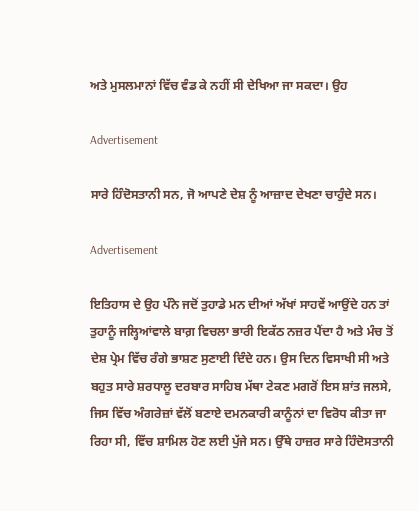ਅਤੇ ਮੁਸਲਮਾਨਾਂ ਵਿੱਚ ਵੰਡ ਕੇ ਨਹੀਂ ਸੀ ਦੇਖਿਆ ਜਾ ਸਕਦਾ। ਉਹ

Advertisement

ਸਾਰੇ ਹਿੰਦੋਸਤਾਨੀ ਸਨ, ਜੋ ਆਪਣੇ ਦੇਸ਼ ਨੂੰ ਆਜ਼ਾਦ ਦੇਖਣਾ ਚਾਹੁੰਦੇ ਸਨ।

Advertisement

ਇਤਿਹਾਸ ਦੇ ਉਹ ਪੰਨੇ ਜਦੋਂ ਤੁਹਾਡੇ ਮਨ ਦੀਆਂ ਅੱਖਾਂ ਸਾਹਵੇਂ ਆਉਂਦੇ ਹਨ ਤਾਂ ਤੁਹਾਨੂੰ ਜਲ੍ਹਿਆਂਵਾਲੇ ਬਾਗ਼ ਵਿਚਲਾ ਭਾਰੀ ਇਕੱਠ ਨਜ਼ਰ ਪੈਂਦਾ ਹੈ ਅਤੇ ਮੰਚ ਤੋਂ ਦੇਸ਼ ਪ੍ਰੇਮ ਵਿੱਚ ਰੰਗੇ ਭਾਸ਼ਣ ਸੁਣਾਈ ਦਿੰਦੇ ਹਨ। ਉਸ ਦਿਨ ਵਿਸਾਖੀ ਸੀ ਅਤੇ ਬਹੁਤ ਸਾਰੇ ਸ਼ਰਧਾਲੂ ਦਰਬਾਰ ਸਾਹਿਬ ਮੱਥਾ ਟੇਕਣ ਮਗਰੋਂ ਇਸ ਸ਼ਾਂਤ ਜਲਸੇ, ਜਿਸ ਵਿੱਚ ਅੰਗਰੇਜ਼ਾਂ ਵੱਲੋਂ ਬਣਾਏ ਦਮਨਕਾਰੀ ਕਾਨੂੰਨਾਂ ਦਾ ਵਿਰੋਧ ਕੀਤਾ ਜਾ ਰਿਹਾ ਸੀ, ਵਿੱਚ ਸ਼ਾਮਿਲ ਹੋਣ ਲਈ ਪੁੱਜੇ ਸਨ। ਉੱਥੇ ਹਾਜ਼ਰ ਸਾਰੇ ਹਿੰਦੋਸਤਾਨੀ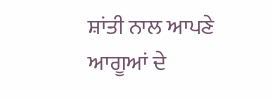ਸ਼ਾਂਤੀ ਨਾਲ ਆਪਣੇ ਆਗੂਆਂ ਦੇ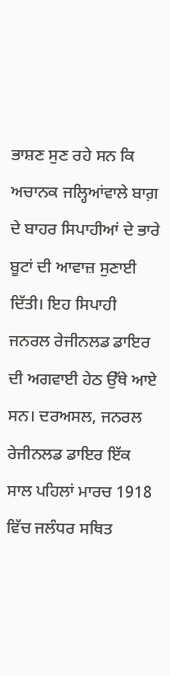ਭਾਸ਼ਣ ਸੁਣ ਰਹੇ ਸਨ ਕਿ ਅਚਾਨਕ ਜਲ੍ਹਿਆਂਵਾਲੇ ਬਾਗ਼ ਦੇ ਬਾਹਰ ਸਿਪਾਹੀਆਂ ਦੇ ਭਾਰੇ ਬੂਟਾਂ ਦੀ ਆਵਾਜ਼ ਸੁਣਾਈ ਦਿੱਤੀ। ਇਹ ਸਿਪਾਹੀ ਜਨਰਲ ਰੇਜੀਨਲਡ ਡਾਇਰ ਦੀ ਅਗਵਾਈ ਹੇਠ ਉੱਥੇ ਆਏ ਸਨ। ਦਰਅਸਲ, ਜਨਰਲ ਰੇਜੀਨਲਡ ਡਾਇਰ ਇੱਕ ਸਾਲ ਪਹਿਲਾਂ ਮਾਰਚ 1918 ਵਿੱਚ ਜਲੰਧਰ ਸਥਿਤ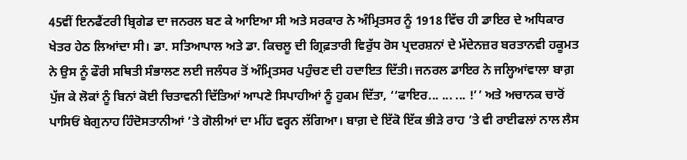45ਵੀਂ ਇਨਫੈਂਟਰੀ ਬ੍ਰਿਗੇਡ ਦਾ ਜਨਰਲ ਬਣ ਕੇ ਆਇਆ ਸੀ ਅਤੇ ਸਰਕਾਰ ਨੇ ਅੰਮ੍ਰਿਤਸਰ ਨੂੰ 1918 ਵਿੱਚ ਹੀ ਡਾਇਰ ਦੇ ਅਧਿਕਾਰ ਖੇਤਰ ਹੇਠ ਲਿਆਂਦਾ ਸੀ। ਡਾ. ਸਤਿਆਪਾਲ ਅਤੇ ਡਾ. ਕਿਚਲੂ ਦੀ ਗ੍ਰਿਫ਼ਤਾਰੀ ਵਿਰੁੱਧ ਰੋਸ ਪ੍ਰਦਰਸ਼ਨਾਂ ਦੇ ਮੱਦੇਨਜ਼ਰ ਬਰਤਾਨਵੀ ਹਕੂਮਤ ਨੇ ਉਸ ਨੂੰ ਫੌਰੀ ਸਥਿਤੀ ਸੰਭਾਲਣ ਲਈ ਜਲੰਧਰ ਤੋਂ ਅੰਮ੍ਰਿਤਸਰ ਪਹੁੰਚਣ ਦੀ ਹਦਾਇਤ ਦਿੱਤੀ। ਜਨਰਲ ਡਾਇਰ ਨੇ ਜਲ੍ਹਿਆਂਵਾਲਾ ਬਾਗ਼ ਪੁੱਜ ਕੇ ਲੋਕਾਂ ਨੂੰ ਬਿਨਾਂ ਕੋਈ ਚਿਤਾਵਨੀ ਦਿੱਤਿਆਂ ਆਪਣੇ ਸਿਪਾਹੀਆਂ ਨੂੰ ਹੁਕਮ ਦਿੱਤਾ, ‘‘ਫਾਇਰ... ... ... !’’ ਅਤੇ ਅਚਾਨਕ ਚਾਰੋਂ ਪਾਸਿਓਂ ਬੇਗੁਨਾਹ ਹਿੰਦੋਸਤਾਨੀਆਂ ’ਤੇ ਗੋਲੀਆਂ ਦਾ ਮੀਂਹ ਵਰ੍ਹਨ ਲੱਗਿਆ। ਬਾਗ਼ ਦੇ ਇੱਕੋ ਇੱਕ ਭੀੜੇ ਰਾਹ ’ਤੇ ਵੀ ਰਾਈਫਲਾਂ ਨਾਲ ਲੈਸ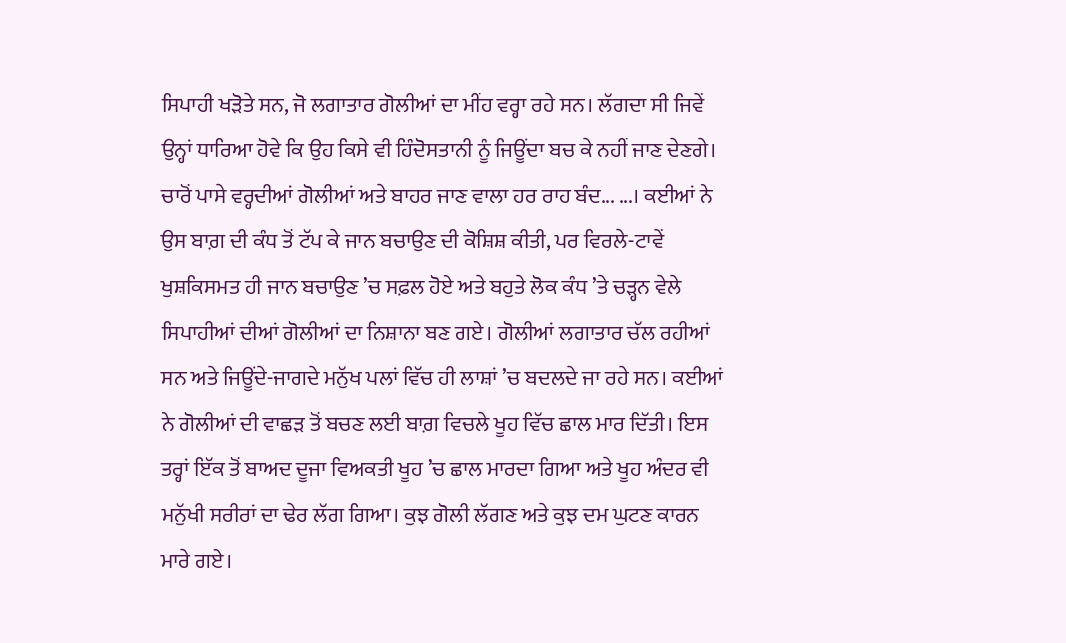ਸਿਪਾਹੀ ਖੜੋਤੇ ਸਨ, ਜੋ ਲਗਾਤਾਰ ਗੋਲੀਆਂ ਦਾ ਮੀਂਹ ਵਰ੍ਹਾ ਰਹੇ ਸਨ। ਲੱਗਦਾ ਸੀ ਜਿਵੇਂ ਉਨ੍ਹਾਂ ਧਾਰਿਆ ਹੋਵੇ ਕਿ ਉਹ ਕਿਸੇ ਵੀ ਹਿੰਦੋਸਤਾਨੀ ਨੂੰ ਜਿਊਂਦਾ ਬਚ ਕੇ ਨਹੀਂ ਜਾਣ ਦੇਣਗੇ। ਚਾਰੋਂ ਪਾਸੇ ਵਰ੍ਹਦੀਆਂ ਗੋਲੀਆਂ ਅਤੇ ਬਾਹਰ ਜਾਣ ਵਾਲਾ ਹਰ ਰਾਹ ਬੰਦ... ...। ਕਈਆਂ ਨੇ ਉਸ ਬਾਗ਼ ਦੀ ਕੰਧ ਤੋਂ ਟੱਪ ਕੇ ਜਾਨ ਬਚਾਉਣ ਦੀ ਕੋਸ਼ਿਸ਼ ਕੀਤੀ, ਪਰ ਵਿਰਲੇ-ਟਾਵੇਂ ਖੁਸ਼ਕਿਸਮਤ ਹੀ ਜਾਨ ਬਚਾਉਣ ’ਚ ਸਫ਼ਲ ਹੋਏ ਅਤੇ ਬਹੁਤੇ ਲੋਕ ਕੰਧ ’ਤੇ ਚੜ੍ਹਨ ਵੇਲੇ ਸਿਪਾਹੀਆਂ ਦੀਆਂ ਗੋਲੀਆਂ ਦਾ ਨਿਸ਼ਾਨਾ ਬਣ ਗਏ। ਗੋਲੀਆਂ ਲਗਾਤਾਰ ਚੱਲ ਰਹੀਆਂ ਸਨ ਅਤੇ ਜਿਊਂਦੇ-ਜਾਗਦੇ ਮਨੁੱਖ ਪਲਾਂ ਵਿੱਚ ਹੀ ਲਾਸ਼ਾਂ ’ਚ ਬਦਲਦੇ ਜਾ ਰਹੇ ਸਨ। ਕਈਆਂ ਨੇ ਗੋਲੀਆਂ ਦੀ ਵਾਛੜ ਤੋਂ ਬਚਣ ਲਈ ਬਾਗ਼ ਵਿਚਲੇ ਖੂਹ ਵਿੱਚ ਛਾਲ ਮਾਰ ਦਿੱਤੀ। ਇਸ ਤਰ੍ਹਾਂ ਇੱਕ ਤੋਂ ਬਾਅਦ ਦੂਜਾ ਵਿਅਕਤੀ ਖੂਹ ’ਚ ਛਾਲ ਮਾਰਦਾ ਗਿਆ ਅਤੇ ਖੂਹ ਅੰਦਰ ਵੀ ਮਨੁੱਖੀ ਸਰੀਰਾਂ ਦਾ ਢੇਰ ਲੱਗ ਗਿਆ। ਕੁਝ ਗੋਲੀ ਲੱਗਣ ਅਤੇ ਕੁਝ ਦਮ ਘੁਟਣ ਕਾਰਨ ਮਾਰੇ ਗਏ।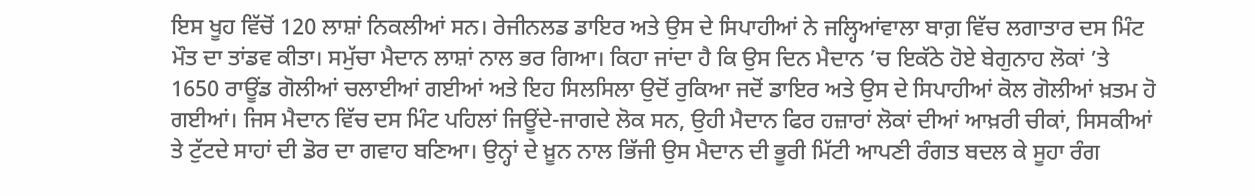ਇਸ ਖੂਹ ਵਿੱਚੋਂ 120 ਲਾਸ਼ਾਂ ਨਿਕਲੀਆਂ ਸਨ। ਰੇਜੀਨਲਡ ਡਾਇਰ ਅਤੇ ਉਸ ਦੇ ਸਿਪਾਹੀਆਂ ਨੇ ਜਲ੍ਹਿਆਂਵਾਲਾ ਬਾਗ਼ ਵਿੱਚ ਲਗਾਤਾਰ ਦਸ ਮਿੰਟ ਮੌਤ ਦਾ ਤਾਂਡਵ ਕੀਤਾ। ਸਮੁੱਚਾ ਮੈਦਾਨ ਲਾਸ਼ਾਂ ਨਾਲ ਭਰ ਗਿਆ। ਕਿਹਾ ਜਾਂਦਾ ਹੈ ਕਿ ਉਸ ਦਿਨ ਮੈਦਾਨ ’ਚ ਇਕੱਠੇ ਹੋਏ ਬੇਗੁਨਾਹ ਲੋਕਾਂ ’ਤੇ 1650 ਰਾਊਂਡ ਗੋਲੀਆਂ ਚਲਾਈਆਂ ਗਈਆਂ ਅਤੇ ਇਹ ਸਿਲਸਿਲਾ ਉਦੋਂ ਰੁਕਿਆ ਜਦੋਂ ਡਾਇਰ ਅਤੇ ਉਸ ਦੇ ਸਿਪਾਹੀਆਂ ਕੋਲ ਗੋਲੀਆਂ ਖ਼ਤਮ ਹੋ ਗਈਆਂ। ਜਿਸ ਮੈਦਾਨ ਵਿੱਚ ਦਸ ਮਿੰਟ ਪਹਿਲਾਂ ਜਿਊਂਦੇ-ਜਾਗਦੇ ਲੋਕ ਸਨ, ਉਹੀ ਮੈਦਾਨ ਫਿਰ ਹਜ਼ਾਰਾਂ ਲੋਕਾਂ ਦੀਆਂ ਆਖ਼ਰੀ ਚੀਕਾਂ, ਸਿਸਕੀਆਂ ਤੇ ਟੁੱਟਦੇ ਸਾਹਾਂ ਦੀ ਡੋਰ ਦਾ ਗਵਾਹ ਬਣਿਆ। ਉਨ੍ਹਾਂ ਦੇ ਖ਼ੂਨ ਨਾਲ ਭਿੱਜੀ ਉਸ ਮੈਦਾਨ ਦੀ ਭੂਰੀ ਮਿੱਟੀ ਆਪਣੀ ਰੰਗਤ ਬਦਲ ਕੇ ਸੂਹਾ ਰੰਗ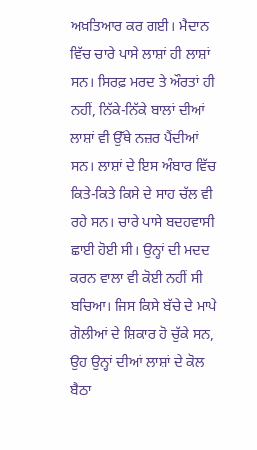ਅਖ਼ਤਿਆਰ ਕਰ ਗਈ। ਮੈਦਾਨ ਵਿੱਚ ਚਾਰੇ ਪਾਸੇ ਲਾਸ਼ਾਂ ਹੀ ਲਾਸ਼ਾਂ ਸਨ। ਸਿਰਫ਼ ਮਰਦ ਤੇ ਔਰਤਾਂ ਹੀ ਨਹੀਂ, ਨਿੱਕੇ-ਨਿੱਕੇ ਬਾਲਾਂ ਦੀਆਂ ਲਾਸ਼ਾਂ ਵੀ ਉੱਥੇ ਨਜ਼ਰ ਪੈਂਦੀਆਂ ਸਨ। ਲਾਸ਼ਾਂ ਦੇ ਇਸ ਅੰਬਾਰ ਵਿੱਚ ਕਿਤੇ-ਕਿਤੇ ਕਿਸੇ ਦੇ ਸਾਹ ਚੱਲ ਵੀ ਰਹੇ ਸਨ। ਚਾਰੇ ਪਾਸੇ ਬਦਹਵਾਸੀ ਛਾਈ ਹੋਈ ਸੀ। ਉਨ੍ਹਾਂ ਦੀ ਮਦਦ ਕਰਨ ਵਾਲਾ ਵੀ ਕੋਈ ਨਹੀਂ ਸੀ ਬਚਿਆ। ਜਿਸ ਕਿਸੇ ਬੱਚੇ ਦੇ ਮਾਪੇ ਗੋਲੀਆਂ ਦੇ ਸ਼ਿਕਾਰ ਹੋ ਚੁੱਕੇ ਸਨ, ਉਹ ਉਨ੍ਹਾਂ ਦੀਆਂ ਲਾਸ਼ਾਂ ਦੇ ਕੋਲ ਬੈਠਾ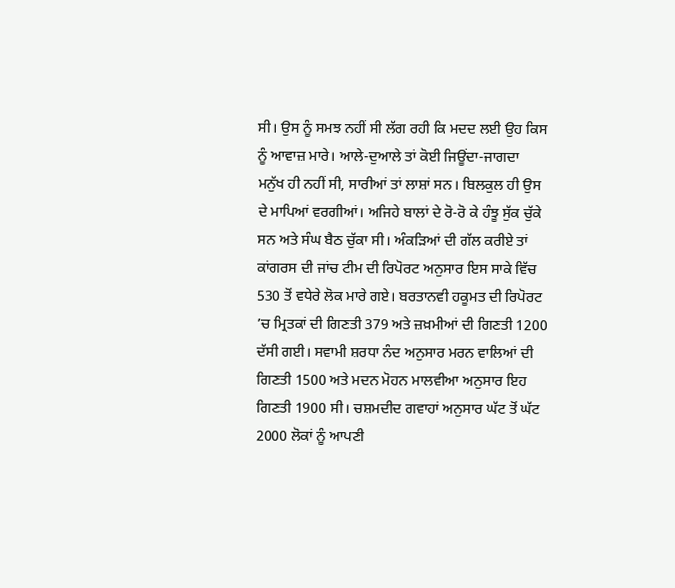ਸੀ। ਉਸ ਨੂੰ ਸਮਝ ਨਹੀਂ ਸੀ ਲੱਗ ਰਹੀ ਕਿ ਮਦਦ ਲਈ ਉਹ ਕਿਸ ਨੂੰ ਆਵਾਜ਼ ਮਾਰੇ। ਆਲੇ-ਦੁਆਲੇ ਤਾਂ ਕੋਈ ਜਿਊਂਦਾ-ਜਾਗਦਾ ਮਨੁੱਖ ਹੀ ਨਹੀਂ ਸੀ, ਸਾਰੀਆਂ ਤਾਂ ਲਾਸ਼ਾਂ ਸਨ। ਬਿਲਕੁਲ ਹੀ ਉਸ ਦੇ ਮਾਪਿਆਂ ਵਰਗੀਆਂ। ਅਜਿਹੇ ਬਾਲਾਂ ਦੇ ਰੋ-ਰੋ ਕੇ ਹੰਝੂ ਸੁੱਕ ਚੁੱਕੇ ਸਨ ਅਤੇ ਸੰਘ ਬੈਠ ਚੁੱਕਾ ਸੀ। ਅੰਕੜਿਆਂ ਦੀ ਗੱਲ ਕਰੀਏ ਤਾਂ ਕਾਂਗਰਸ ਦੀ ਜਾਂਚ ਟੀਮ ਦੀ ਰਿਪੋਰਟ ਅਨੁਸਾਰ ਇਸ ਸਾਕੇ ਵਿੱਚ 530 ਤੋਂ ਵਧੇਰੇ ਲੋਕ ਮਾਰੇ ਗਏ। ਬਰਤਾਨਵੀ ਹਕੂਮਤ ਦੀ ਰਿਪੋਰਟ ’ਚ ਮ੍ਰਿਤਕਾਂ ਦੀ ਗਿਣਤੀ 379 ਅਤੇ ਜ਼ਖ਼ਮੀਆਂ ਦੀ ਗਿਣਤੀ 1200 ਦੱਸੀ ਗਈ। ਸਵਾਮੀ ਸ਼ਰਧਾ ਨੰਦ ਅਨੁਸਾਰ ਮਰਨ ਵਾਲਿਆਂ ਦੀ ਗਿਣਤੀ 1500 ਅਤੇ ਮਦਨ ਮੋਹਨ ਮਾਲਵੀਆ ਅਨੁਸਾਰ ਇਹ ਗਿਣਤੀ 1900 ਸੀ। ਚਸ਼ਮਦੀਦ ਗਵਾਹਾਂ ਅਨੁਸਾਰ ਘੱਟ ਤੋਂ ਘੱਟ 2000 ਲੋਕਾਂ ਨੂੰ ਆਪਣੀ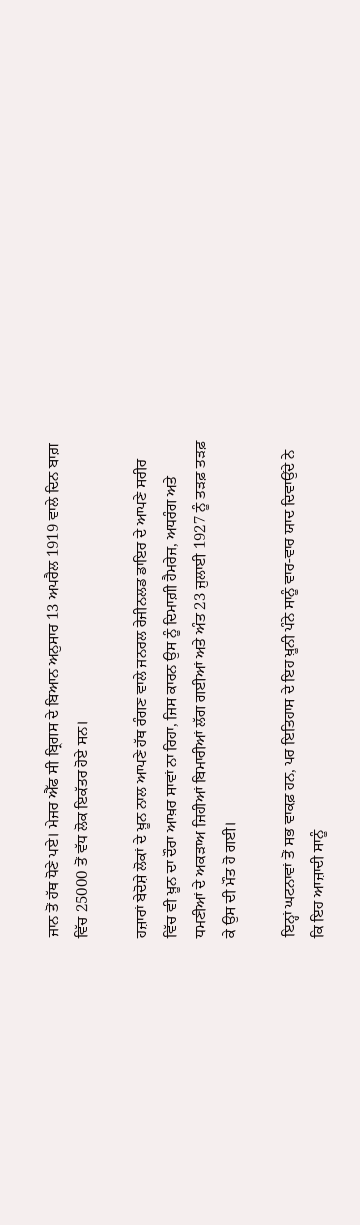ਜਾਨ ਤੋਂ ਹੱਥ ਧੋਣੇ ਪਏ। ਮੇਜਰ ਐੱਫ ਸੀ ਬ੍ਰਿਗਸ ਦੇ ਬਿਆਨ ਅਨੁਸਾਰ 13 ਅਪਰੈਲ 1919 ਵਾਲੇ ਦਿਨ ਬਾਗ਼ ਵਿੱਚ 25000 ਤੋਂ ਵੱਧ ਲੋਕ ਇਕੱਤਰ ਹੋਏ ਸਨ।

ਹਜ਼ਾਰਾਂ ਬੇਦੋਸ਼ੇ ਲੋਕਾਂ ਦੇ ਖ਼ੂਨ ਨਾਲ ਆਪਣੇ ਹੱਥ ਰੰਗਣ ਵਾਲੇ ਜਨਰਲ ਰੇਜੀਨਲਡ ਡਾਇਰ ਦੇ ਆਪਣੇ ਸਰੀਰ ਵਿੱਚ ਵੀ ਖ਼ੂਨ ਦਾ ਦੌਰਾ ਆਖ਼ਰ ਸਾਵਾਂ ਨਾ ਰਿਹਾ, ਜਿਸ ਕਾਰਨ ਉਸ ਨੂੰ ਦਿਮਾਗ਼ੀ ਹੈਮਰੇਜ, ਅਧਰੰਗ ਅਤੇ ਧਮਣੀਆਂ ਦੇ ਅਕੜਾਅ ਜਿਹੀਆਂ ਬਿਮਾਰੀਆਂ ਲੱਗ ਗਈਆਂ ਅਤੇ ਅੰਤ 23 ਜੁਲਾਈ 1927 ਨੂੰ ਤੜਫ਼ ਤੜਫ਼ ਕੇ ਉਸ ਦੀ ਮੌਤ ਹੋ ਗਈ।

ਇਨ੍ਹਾਂ ਘਟਨਾਵਾਂ ਤੋਂ ਸਭ ਵਾਕਫ਼ ਹਨ, ਪਰ ਇਤਿਹਾਸ ਦੇ ਇਹ ਖ਼ੂਨੀ ਪੰਨੇ ਸਾਨੂੰ ਵਾਰ-ਵਾਰ ਯਾਦ ਦਿਵਾਉਂਦੇ ਨੇ ਕਿ ਇਹ ਆਜ਼ਾਦੀ ਸਾਨੂੰ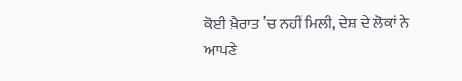ਕੋਈ ਖ਼ੈਰਾਤ ’ਚ ਨਹੀਂ ਮਿਲੀ, ਦੇਸ਼ ਦੇ ਲੋਕਾਂ ਨੇ ਆਪਣੇ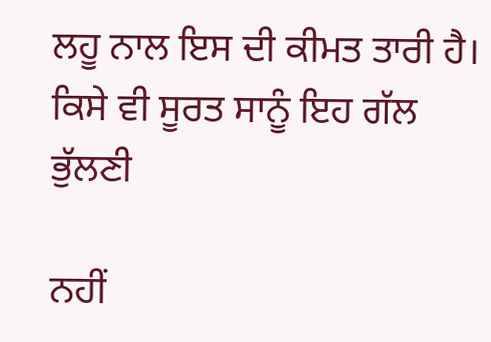ਲਹੂ ਨਾਲ ਇਸ ਦੀ ਕੀਮਤ ਤਾਰੀ ਹੈ। ਕਿਸੇ ਵੀ ਸੂਰਤ ਸਾਨੂੰ ਇਹ ਗੱਲ ਭੁੱਲਣੀ

ਨਹੀਂ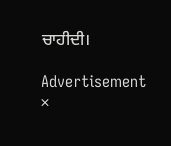ਚਾਹੀਦੀ।

Advertisement
×